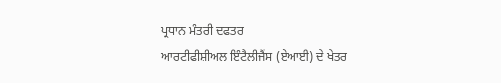ਪ੍ਰਧਾਨ ਮੰਤਰੀ ਦਫਤਰ
ਆਰਟੀਫੀਸ਼ੀਅਲ ਇੰਟੈਲੀਜੈਂਸ (ਏਆਈ) ਦੇ ਖੇਤਰ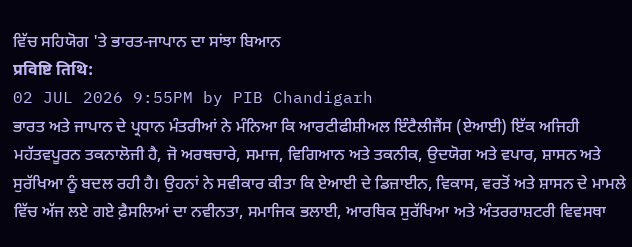ਵਿੱਚ ਸਹਿਯੋਗ 'ਤੇ ਭਾਰਤ-ਜਾਪਾਨ ਦਾ ਸਾਂਝਾ ਬਿਆਨ
प्रविष्टि तिथि:
02 JUL 2026 9:55PM by PIB Chandigarh
ਭਾਰਤ ਅਤੇ ਜਾਪਾਨ ਦੇ ਪ੍ਰਧਾਨ ਮੰਤਰੀਆਂ ਨੇ ਮੰਨਿਆ ਕਿ ਆਰਟੀਫੀਸ਼ੀਅਲ ਇੰਟੈਲੀਜੈਂਸ (ਏਆਈ) ਇੱਕ ਅਜਿਹੀ ਮਹੱਤਵਪੂਰਨ ਤਕਨਾਲੋਜੀ ਹੈ, ਜੋ ਅਰਥਚਾਰੇ, ਸਮਾਜ, ਵਿਗਿਆਨ ਅਤੇ ਤਕਨੀਕ, ਉਦਯੋਗ ਅਤੇ ਵਪਾਰ, ਸ਼ਾਸਨ ਅਤੇ ਸੁਰੱਖਿਆ ਨੂੰ ਬਦਲ ਰਹੀ ਹੈ। ਉਹਨਾਂ ਨੇ ਸਵੀਕਾਰ ਕੀਤਾ ਕਿ ਏਆਈ ਦੇ ਡਿਜ਼ਾਈਨ, ਵਿਕਾਸ, ਵਰਤੋਂ ਅਤੇ ਸ਼ਾਸਨ ਦੇ ਮਾਮਲੇ ਵਿੱਚ ਅੱਜ ਲਏ ਗਏ ਫ਼ੈਸਲਿਆਂ ਦਾ ਨਵੀਨਤਾ, ਸਮਾਜਿਕ ਭਲਾਈ, ਆਰਥਿਕ ਸੁਰੱਖਿਆ ਅਤੇ ਅੰਤਰਰਾਸ਼ਟਰੀ ਵਿਵਸਥਾ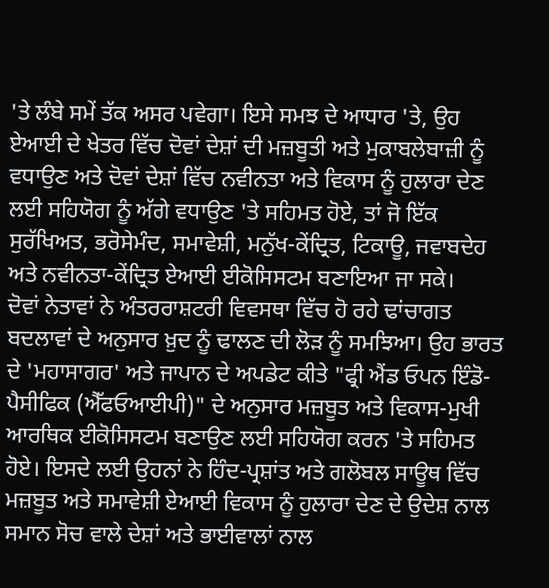'ਤੇ ਲੰਬੇ ਸਮੇਂ ਤੱਕ ਅਸਰ ਪਵੇਗਾ। ਇਸੇ ਸਮਝ ਦੇ ਆਧਾਰ 'ਤੇ, ਉਹ ਏਆਈ ਦੇ ਖੇਤਰ ਵਿੱਚ ਦੋਵਾਂ ਦੇਸ਼ਾਂ ਦੀ ਮਜ਼ਬੂਤੀ ਅਤੇ ਮੁਕਾਬਲੇਬਾਜ਼ੀ ਨੂੰ ਵਧਾਉਣ ਅਤੇ ਦੋਵਾਂ ਦੇਸ਼ਾਂ ਵਿੱਚ ਨਵੀਨਤਾ ਅਤੇ ਵਿਕਾਸ ਨੂੰ ਹੁਲਾਰਾ ਦੇਣ ਲਈ ਸਹਿਯੋਗ ਨੂੰ ਅੱਗੇ ਵਧਾਉਣ 'ਤੇ ਸਹਿਮਤ ਹੋਏ, ਤਾਂ ਜੋ ਇੱਕ ਸੁਰੱਖਿਅਤ, ਭਰੋਸੇਮੰਦ, ਸਮਾਵੇਸ਼ੀ, ਮਨੁੱਖ-ਕੇਂਦ੍ਰਿਤ, ਟਿਕਾਊ, ਜਵਾਬਦੇਹ ਅਤੇ ਨਵੀਨਤਾ-ਕੇਂਦ੍ਰਿਤ ਏਆਈ ਈਕੋਸਿਸਟਮ ਬਣਾਇਆ ਜਾ ਸਕੇ।
ਦੋਵਾਂ ਨੇਤਾਵਾਂ ਨੇ ਅੰਤਰਰਾਸ਼ਟਰੀ ਵਿਵਸਥਾ ਵਿੱਚ ਹੋ ਰਹੇ ਢਾਂਚਾਗਤ ਬਦਲਾਵਾਂ ਦੇ ਅਨੁਸਾਰ ਖ਼ੁਦ ਨੂੰ ਢਾਲਣ ਦੀ ਲੋੜ ਨੂੰ ਸਮਝਿਆ। ਉਹ ਭਾਰਤ ਦੇ 'ਮਹਾਸਾਗਰ' ਅਤੇ ਜਾਪਾਨ ਦੇ ਅਪਡੇਟ ਕੀਤੇ "ਫ੍ਰੀ ਐਂਡ ਓਪਨ ਇੰਡੋ-ਪੈਸੀਫਿਕ (ਐੱਫਓਆਈਪੀ)" ਦੇ ਅਨੁਸਾਰ ਮਜ਼ਬੂਤ ਅਤੇ ਵਿਕਾਸ-ਮੁਖੀ ਆਰਥਿਕ ਈਕੋਸਿਸਟਮ ਬਣਾਉਣ ਲਈ ਸਹਿਯੋਗ ਕਰਨ 'ਤੇ ਸਹਿਮਤ ਹੋਏ। ਇਸਦੇ ਲਈ ਉਹਨਾਂ ਨੇ ਹਿੰਦ-ਪ੍ਰਸ਼ਾਂਤ ਅਤੇ ਗਲੋਬਲ ਸਾਊਥ ਵਿੱਚ ਮਜ਼ਬੂਤ ਅਤੇ ਸਮਾਵੇਸ਼ੀ ਏਆਈ ਵਿਕਾਸ ਨੂੰ ਹੁਲਾਰਾ ਦੇਣ ਦੇ ਉਦੇਸ਼ ਨਾਲ ਸਮਾਨ ਸੋਚ ਵਾਲੇ ਦੇਸ਼ਾਂ ਅਤੇ ਭਾਈਵਾਲਾਂ ਨਾਲ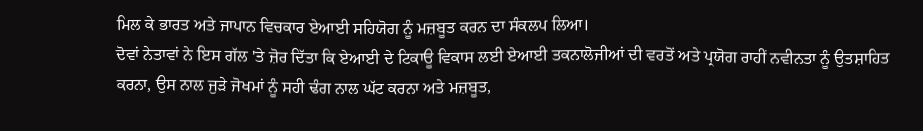ਮਿਲ ਕੇ ਭਾਰਤ ਅਤੇ ਜਾਪਾਨ ਵਿਚਕਾਰ ਏਆਈ ਸਹਿਯੋਗ ਨੂੰ ਮਜ਼ਬੂਤ ਕਰਨ ਦਾ ਸੰਕਲਪ ਲਿਆ।
ਦੋਵਾਂ ਨੇਤਾਵਾਂ ਨੇ ਇਸ ਗੱਲ 'ਤੇ ਜ਼ੋਰ ਦਿੱਤਾ ਕਿ ਏਆਈ ਦੇ ਟਿਕਾਊ ਵਿਕਾਸ ਲਈ ਏਆਈ ਤਕਨਾਲੋਜੀਆਂ ਦੀ ਵਰਤੋਂ ਅਤੇ ਪ੍ਰਯੋਗ ਰਾਹੀਂ ਨਵੀਨਤਾ ਨੂੰ ਉਤਸ਼ਾਹਿਤ ਕਰਨਾ, ਉਸ ਨਾਲ ਜੁੜੇ ਜੋਖਮਾਂ ਨੂੰ ਸਹੀ ਢੰਗ ਨਾਲ ਘੱਟ ਕਰਨਾ ਅਤੇ ਮਜ਼ਬੂਤ,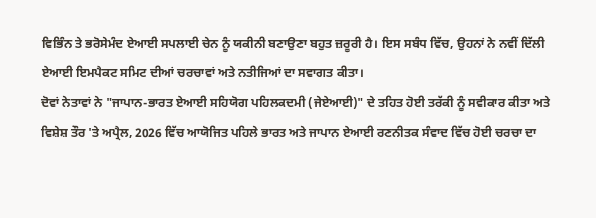ਵਿਭਿੰਨ ਤੇ ਭਰੋਸੇਮੰਦ ਏਆਈ ਸਪਲਾਈ ਚੇਨ ਨੂੰ ਯਕੀਨੀ ਬਣਾਉਣਾ ਬਹੁਤ ਜ਼ਰੂਰੀ ਹੈ। ਇਸ ਸਬੰਧ ਵਿੱਚ, ਉਹਨਾਂ ਨੇ ਨਵੀਂ ਦਿੱਲੀ ਏਆਈ ਇਮਪੈਕਟ ਸਮਿਟ ਦੀਆਂ ਚਰਚਾਵਾਂ ਅਤੇ ਨਤੀਜਿਆਂ ਦਾ ਸਵਾਗਤ ਕੀਤਾ।
ਦੋਵਾਂ ਨੇਤਾਵਾਂ ਨੇ "ਜਾਪਾਨ-ਭਾਰਤ ਏਆਈ ਸਹਿਯੋਗ ਪਹਿਲਕਦਮੀ (ਜੇਏਆਈ)" ਦੇ ਤਹਿਤ ਹੋਈ ਤਰੱਕੀ ਨੂੰ ਸਵੀਕਾਰ ਕੀਤਾ ਅਤੇ ਵਿਸ਼ੇਸ਼ ਤੌਰ 'ਤੇ ਅਪ੍ਰੈਲ, 2026 ਵਿੱਚ ਆਯੋਜਿਤ ਪਹਿਲੇ ਭਾਰਤ ਅਤੇ ਜਾਪਾਨ ਏਆਈ ਰਣਨੀਤਕ ਸੰਵਾਦ ਵਿੱਚ ਹੋਈ ਚਰਚਾ ਦਾ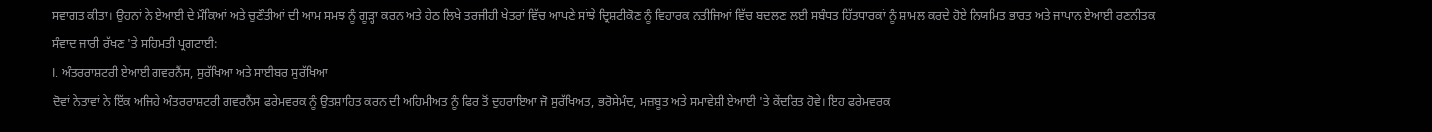ਸਵਾਗਤ ਕੀਤਾ। ਉਹਨਾਂ ਨੇ ਏਆਈ ਦੇ ਮੌਕਿਆਂ ਅਤੇ ਚੁਣੌਤੀਆਂ ਦੀ ਆਮ ਸਮਝ ਨੂੰ ਗੂੜ੍ਹਾ ਕਰਨ ਅਤੇ ਹੇਠ ਲਿਖੇ ਤਰਜੀਹੀ ਖੇਤਰਾਂ ਵਿੱਚ ਆਪਣੇ ਸਾਂਝੇ ਦ੍ਰਿਸ਼ਟੀਕੋਣ ਨੂੰ ਵਿਹਾਰਕ ਨਤੀਜਿਆਂ ਵਿੱਚ ਬਦਲਣ ਲਈ ਸਬੰਧਤ ਹਿੱਤਧਾਰਕਾਂ ਨੂੰ ਸ਼ਾਮਲ ਕਰਦੇ ਹੋਏ ਨਿਯਮਿਤ ਭਾਰਤ ਅਤੇ ਜਾਪਾਨ ਏਆਈ ਰਣਨੀਤਕ ਸੰਵਾਦ ਜਾਰੀ ਰੱਖਣ 'ਤੇ ਸਹਿਮਤੀ ਪ੍ਰਗਟਾਈ:
I. ਅੰਤਰਰਾਸ਼ਟਰੀ ਏਆਈ ਗਵਰਨੈਂਸ, ਸੁਰੱਖਿਆ ਅਤੇ ਸਾਈਬਰ ਸੁਰੱਖਿਆ
ਦੋਵਾਂ ਨੇਤਾਵਾਂ ਨੇ ਇੱਕ ਅਜਿਹੇ ਅੰਤਰਰਾਸ਼ਟਰੀ ਗਵਰਨੈਂਸ ਫਰੇਮਵਰਕ ਨੂੰ ਉਤਸ਼ਾਹਿਤ ਕਰਨ ਦੀ ਅਹਿਮੀਅਤ ਨੂੰ ਫਿਰ ਤੋਂ ਦੁਹਰਾਇਆ ਜੋ ਸੁਰੱਖਿਅਤ, ਭਰੋਸੇਮੰਦ, ਮਜ਼ਬੂਤ ਅਤੇ ਸਮਾਵੇਸ਼ੀ ਏਆਈ 'ਤੇ ਕੇਂਦਰਿਤ ਹੋਵੇ। ਇਹ ਫਰੇਮਵਰਕ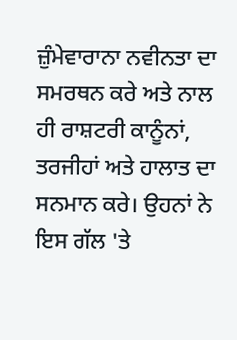ਜ਼ੁੰਮੇਵਾਰਾਨਾ ਨਵੀਨਤਾ ਦਾ ਸਮਰਥਨ ਕਰੇ ਅਤੇ ਨਾਲ ਹੀ ਰਾਸ਼ਟਰੀ ਕਾਨੂੰਨਾਂ, ਤਰਜੀਹਾਂ ਅਤੇ ਹਾਲਾਤ ਦਾ ਸਨਮਾਨ ਕਰੇ। ਉਹਨਾਂ ਨੇ ਇਸ ਗੱਲ 'ਤੇ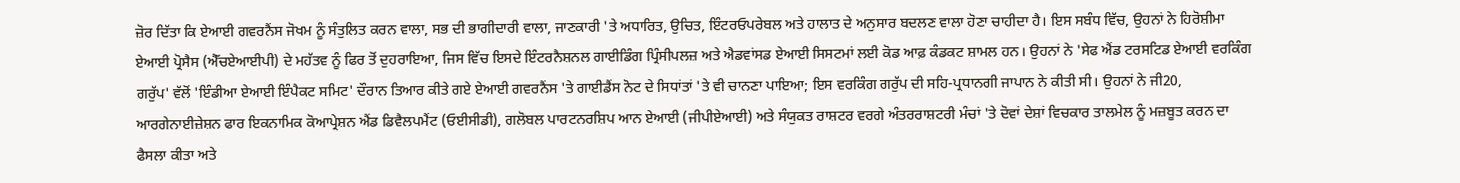ਜ਼ੋਰ ਦਿੱਤਾ ਕਿ ਏਆਈ ਗਵਰਨੈਂਸ ਜੋਖਮ ਨੂੰ ਸੰਤੁਲਿਤ ਕਰਨ ਵਾਲਾ, ਸਭ ਦੀ ਭਾਗੀਦਾਰੀ ਵਾਲਾ, ਜਾਣਕਾਰੀ 'ਤੇ ਅਧਾਰਿਤ, ਉਚਿਤ, ਇੰਟਰਓਪਰੇਬਲ ਅਤੇ ਹਾਲਾਤ ਦੇ ਅਨੁਸਾਰ ਬਦਲਣ ਵਾਲਾ ਹੋਣਾ ਚਾਹੀਦਾ ਹੈ। ਇਸ ਸਬੰਧ ਵਿੱਚ, ਉਹਨਾਂ ਨੇ ਹਿਰੋਸ਼ੀਮਾ ਏਆਈ ਪ੍ਰੋਸੈਸ (ਐੱਚਏਆਈਪੀ) ਦੇ ਮਹੱਤਵ ਨੂੰ ਫਿਰ ਤੋਂ ਦੁਹਰਾਇਆ, ਜਿਸ ਵਿੱਚ ਇਸਦੇ ਇੰਟਰਨੈਸ਼ਨਲ ਗਾਈਡਿੰਗ ਪ੍ਰਿੰਸੀਪਲਜ਼ ਅਤੇ ਐਡਵਾਂਸਡ ਏਆਈ ਸਿਸਟਮਾਂ ਲਈ ਕੋਡ ਆਫ਼ ਕੰਡਕਟ ਸ਼ਾਮਲ ਹਨ। ਉਹਨਾਂ ਨੇ 'ਸੇਫ ਐਂਡ ਟਰਸਟਿਡ ਏਆਈ ਵਰਕਿੰਗ ਗਰੁੱਪ' ਵੱਲੋਂ 'ਇੰਡੀਆ ਏਆਈ ਇੰਪੈਕਟ ਸਮਿਟ' ਦੌਰਾਨ ਤਿਆਰ ਕੀਤੇ ਗਏ ਏਆਈ ਗਵਰਨੈਂਸ 'ਤੇ ਗਾਈਡੈਂਸ ਨੋਟ ਦੇ ਸਿਧਾਂਤਾਂ 'ਤੇ ਵੀ ਚਾਨਣਾ ਪਾਇਆ; ਇਸ ਵਰਕਿੰਗ ਗਰੁੱਪ ਦੀ ਸਹਿ-ਪ੍ਰਧਾਨਗੀ ਜਾਪਾਨ ਨੇ ਕੀਤੀ ਸੀ। ਉਹਨਾਂ ਨੇ ਜੀ20, ਆਰਗੇਨਾਈਜ਼ੇਸ਼ਨ ਫਾਰ ਇਕਨਾਮਿਕ ਕੋਆਪ੍ਰੇਸ਼ਨ ਐਂਡ ਡਿਵੈਲਪਮੈਂਟ (ਓਈਸੀਡੀ), ਗਲੋਬਲ ਪਾਰਟਨਰਸ਼ਿਪ ਆਨ ਏਆਈ (ਜੀਪੀਏਆਈ) ਅਤੇ ਸੰਯੁਕਤ ਰਾਸ਼ਟਰ ਵਰਗੇ ਅੰਤਰਰਾਸ਼ਟਰੀ ਮੰਚਾਂ 'ਤੇ ਦੋਵਾਂ ਦੇਸ਼ਾਂ ਵਿਚਕਾਰ ਤਾਲਮੇਲ ਨੂੰ ਮਜ਼ਬੂਤ ਕਰਨ ਦਾ ਫੈਸਲਾ ਕੀਤਾ ਅਤੇ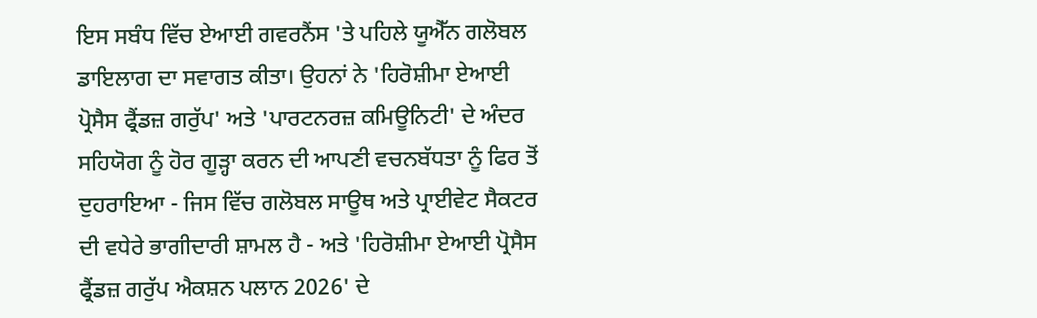ਇਸ ਸਬੰਧ ਵਿੱਚ ਏਆਈ ਗਵਰਨੈਂਸ 'ਤੇ ਪਹਿਲੇ ਯੂਐੱਨ ਗਲੋਬਲ ਡਾਇਲਾਗ ਦਾ ਸਵਾਗਤ ਕੀਤਾ। ਉਹਨਾਂ ਨੇ 'ਹਿਰੋਸ਼ੀਮਾ ਏਆਈ ਪ੍ਰੋਸੈਸ ਫ੍ਰੈਂਡਜ਼ ਗਰੁੱਪ' ਅਤੇ 'ਪਾਰਟਨਰਜ਼ ਕਮਿਊਨਿਟੀ' ਦੇ ਅੰਦਰ ਸਹਿਯੋਗ ਨੂੰ ਹੋਰ ਗੂੜ੍ਹਾ ਕਰਨ ਦੀ ਆਪਣੀ ਵਚਨਬੱਧਤਾ ਨੂੰ ਫਿਰ ਤੋਂ ਦੁਹਰਾਇਆ - ਜਿਸ ਵਿੱਚ ਗਲੋਬਲ ਸਾਊਥ ਅਤੇ ਪ੍ਰਾਈਵੇਟ ਸੈਕਟਰ ਦੀ ਵਧੇਰੇ ਭਾਗੀਦਾਰੀ ਸ਼ਾਮਲ ਹੈ - ਅਤੇ 'ਹਿਰੋਸ਼ੀਮਾ ਏਆਈ ਪ੍ਰੋਸੈਸ ਫ੍ਰੈਂਡਜ਼ ਗਰੁੱਪ ਐਕਸ਼ਨ ਪਲਾਨ 2026' ਦੇ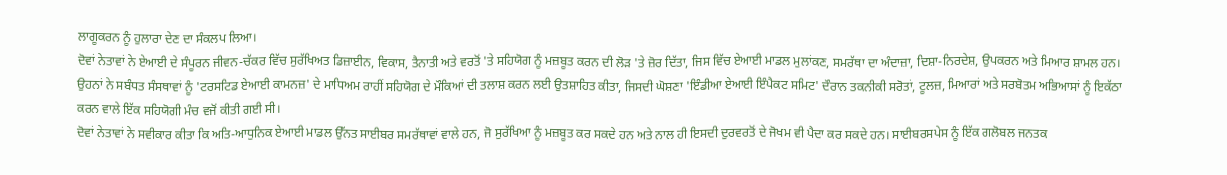ਲਾਗੂਕਰਨ ਨੂੰ ਹੁਲਾਰਾ ਦੇਣ ਦਾ ਸੰਕਲਪ ਲਿਆ।
ਦੋਵਾਂ ਨੇਤਾਵਾਂ ਨੇ ਏਆਈ ਦੇ ਸੰਪੂਰਨ ਜੀਵਨ-ਚੱਕਰ ਵਿੱਚ ਸੁਰੱਖਿਅਤ ਡਿਜ਼ਾਈਨ, ਵਿਕਾਸ, ਤੈਨਾਤੀ ਅਤੇ ਵਰਤੋਂ 'ਤੇ ਸਹਿਯੋਗ ਨੂੰ ਮਜ਼ਬੂਤ ਕਰਨ ਦੀ ਲੋੜ 'ਤੇ ਜ਼ੋਰ ਦਿੱਤਾ, ਜਿਸ ਵਿੱਚ ਏਆਈ ਮਾਡਲ ਮੁਲਾਂਕਣ, ਸਮਰੱਥਾ ਦਾ ਅੰਦਾਜ਼ਾ, ਦਿਸ਼ਾ-ਨਿਰਦੇਸ਼, ਉਪਕਰਨ ਅਤੇ ਮਿਆਰ ਸ਼ਾਮਲ ਹਨ। ਉਹਨਾਂ ਨੇ ਸਬੰਧਤ ਸੰਸਥਾਵਾਂ ਨੂੰ 'ਟਰਸਟਿਡ ਏਆਈ ਕਾਮਨਜ਼' ਦੇ ਮਾਧਿਅਮ ਰਾਹੀਂ ਸਹਿਯੋਗ ਦੇ ਮੌਕਿਆਂ ਦੀ ਤਲਾਸ਼ ਕਰਨ ਲਈ ਉਤਸ਼ਾਹਿਤ ਕੀਤਾ, ਜਿਸਦੀ ਘੋਸ਼ਣਾ 'ਇੰਡੀਆ ਏਆਈ ਇੰਪੈਕਟ ਸਮਿਟ' ਦੌਰਾਨ ਤਕਨੀਕੀ ਸਰੋਤਾਂ, ਟੂਲਜ਼, ਮਿਆਰਾਂ ਅਤੇ ਸਰਬੋਤਮ ਅਭਿਆਸਾਂ ਨੂੰ ਇਕੱਠਾ ਕਰਨ ਵਾਲੇ ਇੱਕ ਸਹਿਯੋਗੀ ਮੰਚ ਵਜੋਂ ਕੀਤੀ ਗਈ ਸੀ।
ਦੋਵਾਂ ਨੇਤਾਵਾਂ ਨੇ ਸਵੀਕਾਰ ਕੀਤਾ ਕਿ ਅਤਿ-ਆਧੁਨਿਕ ਏਆਈ ਮਾਡਲ ਉੱਨਤ ਸਾਈਬਰ ਸਮਰੱਥਾਵਾਂ ਵਾਲੇ ਹਨ, ਜੋ ਸੁਰੱਖਿਆ ਨੂੰ ਮਜ਼ਬੂਤ ਕਰ ਸਕਦੇ ਹਨ ਅਤੇ ਨਾਲ ਹੀ ਇਸਦੀ ਦੁਰਵਰਤੋਂ ਦੇ ਜੋਖਮ ਵੀ ਪੈਦਾ ਕਰ ਸਕਦੇ ਹਨ। ਸਾਈਬਰਸਪੇਸ ਨੂੰ ਇੱਕ ਗਲੋਬਲ ਜਨਤਕ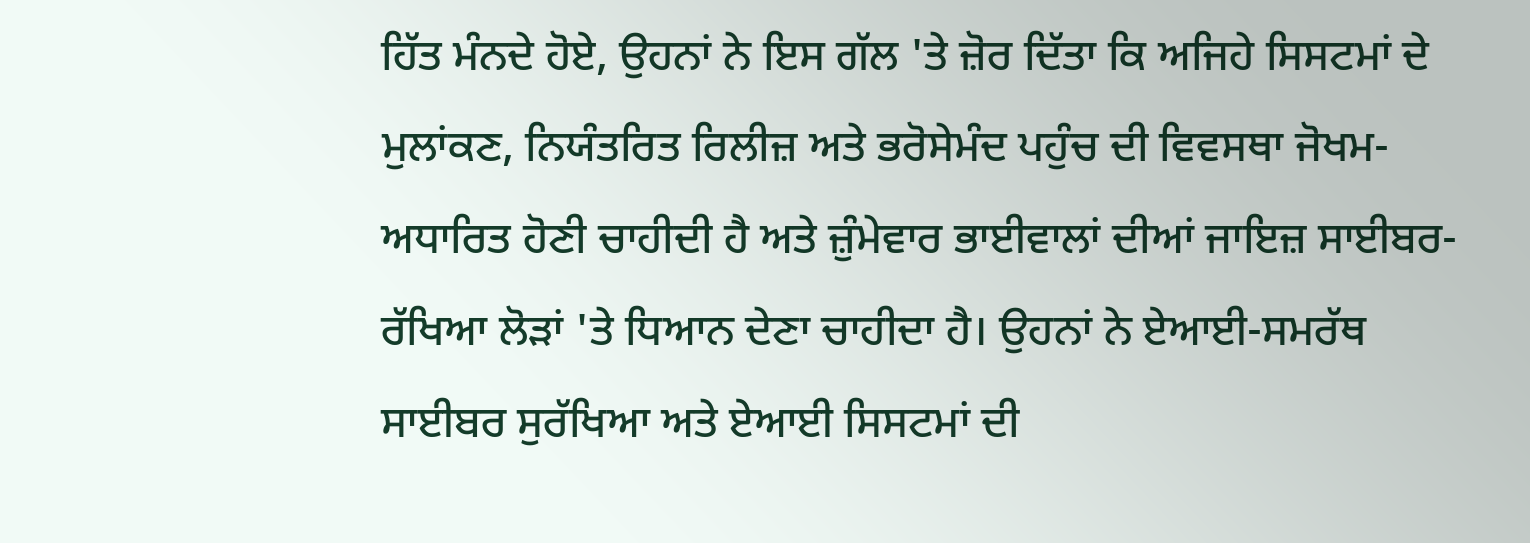ਹਿੱਤ ਮੰਨਦੇ ਹੋਏ, ਉਹਨਾਂ ਨੇ ਇਸ ਗੱਲ 'ਤੇ ਜ਼ੋਰ ਦਿੱਤਾ ਕਿ ਅਜਿਹੇ ਸਿਸਟਮਾਂ ਦੇ ਮੁਲਾਂਕਣ, ਨਿਯੰਤਰਿਤ ਰਿਲੀਜ਼ ਅਤੇ ਭਰੋਸੇਮੰਦ ਪਹੁੰਚ ਦੀ ਵਿਵਸਥਾ ਜੋਖਮ-ਅਧਾਰਿਤ ਹੋਣੀ ਚਾਹੀਦੀ ਹੈ ਅਤੇ ਜ਼ੁੰਮੇਵਾਰ ਭਾਈਵਾਲਾਂ ਦੀਆਂ ਜਾਇਜ਼ ਸਾਈਬਰ-ਰੱਖਿਆ ਲੋੜਾਂ 'ਤੇ ਧਿਆਨ ਦੇਣਾ ਚਾਹੀਦਾ ਹੈ। ਉਹਨਾਂ ਨੇ ਏਆਈ-ਸਮਰੱਥ ਸਾਈਬਰ ਸੁਰੱਖਿਆ ਅਤੇ ਏਆਈ ਸਿਸਟਮਾਂ ਦੀ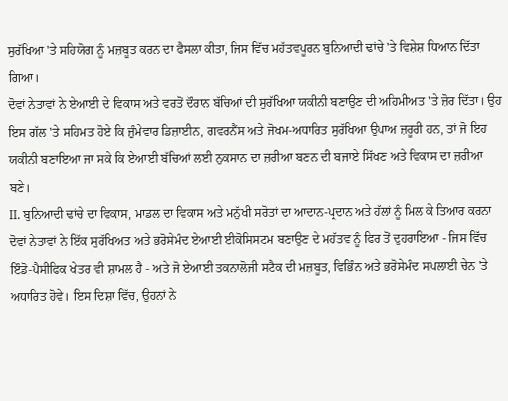ਸੁਰੱਖਿਆ 'ਤੇ ਸਹਿਯੋਗ ਨੂੰ ਮਜ਼ਬੂਤ ਕਰਨ ਦਾ ਫੈਸਲਾ ਕੀਤਾ, ਜਿਸ ਵਿੱਚ ਮਹੱਤਵਪੂਰਨ ਬੁਨਿਆਦੀ ਢਾਂਚੇ 'ਤੇ ਵਿਸ਼ੇਸ਼ ਧਿਆਨ ਦਿੱਤਾ ਗਿਆ।
ਦੋਵਾਂ ਨੇਤਾਵਾਂ ਨੇ ਏਆਈ ਦੇ ਵਿਕਾਸ ਅਤੇ ਵਰਤੋਂ ਦੌਰਾਨ ਬੱਚਿਆਂ ਦੀ ਸੁਰੱਖਿਆ ਯਕੀਨੀ ਬਣਾਉਣ ਦੀ ਅਹਿਮੀਅਤ 'ਤੇ ਜ਼ੋਰ ਦਿੱਤਾ। ਉਹ ਇਸ ਗੱਲ 'ਤੇ ਸਹਿਮਤ ਹੋਏ ਕਿ ਜ਼ੁੰਮੇਵਾਰ ਡਿਜ਼ਾਈਨ, ਗਵਰਨੈਂਸ ਅਤੇ ਜੋਖਮ-ਅਧਾਰਿਤ ਸੁਰੱਖਿਆ ਉਪਾਅ ਜ਼ਰੂਰੀ ਹਨ, ਤਾਂ ਜੋ ਇਹ ਯਕੀਨੀ ਬਣਾਇਆ ਜਾ ਸਕੇ ਕਿ ਏਆਈ ਬੱਚਿਆਂ ਲਈ ਨੁਕਸਾਨ ਦਾ ਜ਼ਰੀਆ ਬਣਨ ਦੀ ਬਜਾਏ ਸਿੱਖਣ ਅਤੇ ਵਿਕਾਸ ਦਾ ਜ਼ਰੀਆ ਬਣੇ।
II. ਬੁਨਿਆਦੀ ਢਾਂਚੇ ਦਾ ਵਿਕਾਸ, ਮਾਡਲ ਦਾ ਵਿਕਾਸ ਅਤੇ ਮਨੁੱਖੀ ਸਰੋਤਾਂ ਦਾ ਆਦਾਨ-ਪ੍ਰਦਾਨ ਅਤੇ ਹੱਲਾਂ ਨੂੰ ਮਿਲ ਕੇ ਤਿਆਰ ਕਰਨਾ
ਦੋਵਾਂ ਨੇਤਾਵਾਂ ਨੇ ਇੱਕ ਸੁਰੱਖਿਅਤ ਅਤੇ ਭਰੋਸੇਮੰਦ ਏਆਈ ਈਕੋਸਿਸਟਮ ਬਣਾਉਣ ਦੇ ਮਹੱਤਵ ਨੂੰ ਫਿਰ ਤੋਂ ਦੁਹਰਾਇਆ - ਜਿਸ ਵਿੱਚ ਇੰਡੋ-ਪੈਸੀਫਿਕ ਖੇਤਰ ਵੀ ਸ਼ਾਮਲ ਹੈ - ਅਤੇ ਜੋ ਏਆਈ ਤਕਨਾਲੋਜੀ ਸਟੈਕ ਦੀ ਮਜ਼ਬੂਤ, ਵਿਭਿੰਨ ਅਤੇ ਭਰੋਸੇਮੰਦ ਸਪਲਾਈ ਚੇਨ 'ਤੇ ਅਧਾਰਿਤ ਹੋਵੇ। ਇਸ ਦਿਸ਼ਾ ਵਿੱਚ, ਉਹਨਾਂ ਨੇ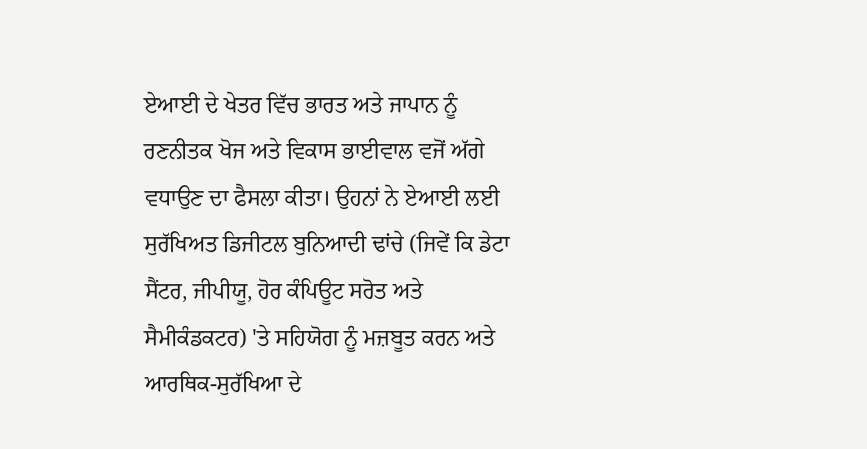ਏਆਈ ਦੇ ਖੇਤਰ ਵਿੱਚ ਭਾਰਤ ਅਤੇ ਜਾਪਾਨ ਨੂੰ ਰਣਨੀਤਕ ਖੋਜ ਅਤੇ ਵਿਕਾਸ ਭਾਈਵਾਲ ਵਜੋਂ ਅੱਗੇ ਵਧਾਉਣ ਦਾ ਫੈਸਲਾ ਕੀਤਾ। ਉਹਨਾਂ ਨੇ ਏਆਈ ਲਈ ਸੁਰੱਖਿਅਤ ਡਿਜੀਟਲ ਬੁਨਿਆਦੀ ਢਾਂਚੇ (ਜਿਵੇਂ ਕਿ ਡੇਟਾ ਸੈਂਟਰ, ਜੀਪੀਯੂ, ਹੋਰ ਕੰਪਿਊਟ ਸਰੋਤ ਅਤੇ ਸੈਮੀਕੰਡਕਟਰ) 'ਤੇ ਸਹਿਯੋਗ ਨੂੰ ਮਜ਼ਬੂਤ ਕਰਨ ਅਤੇ ਆਰਥਿਕ-ਸੁਰੱਖਿਆ ਦੇ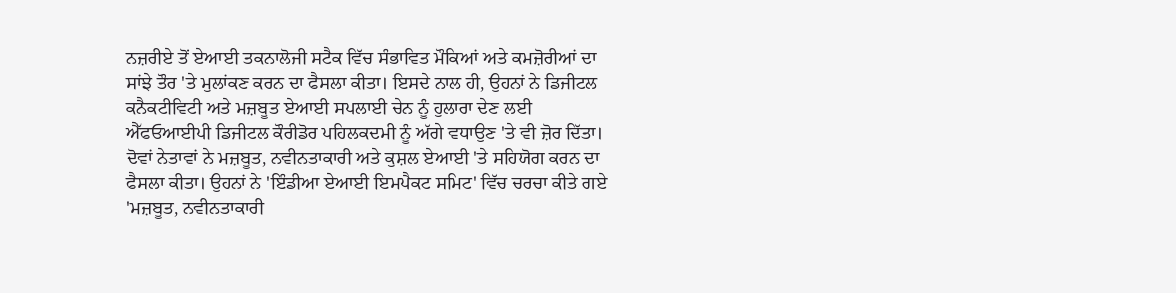ਨਜ਼ਰੀਏ ਤੋਂ ਏਆਈ ਤਕਨਾਲੋਜੀ ਸਟੈਕ ਵਿੱਚ ਸੰਭਾਵਿਤ ਮੌਕਿਆਂ ਅਤੇ ਕਮਜ਼ੋਰੀਆਂ ਦਾ ਸਾਂਝੇ ਤੌਰ 'ਤੇ ਮੁਲਾਂਕਣ ਕਰਨ ਦਾ ਫੈਸਲਾ ਕੀਤਾ। ਇਸਦੇ ਨਾਲ ਹੀ, ਉਹਨਾਂ ਨੇ ਡਿਜੀਟਲ ਕਨੈਕਟੀਵਿਟੀ ਅਤੇ ਮਜ਼ਬੂਤ ਏਆਈ ਸਪਲਾਈ ਚੇਨ ਨੂੰ ਹੁਲਾਰਾ ਦੇਣ ਲਈ ਐੱਫਓਆਈਪੀ ਡਿਜੀਟਲ ਕੌਰੀਡੋਰ ਪਹਿਲਕਦਮੀ ਨੂੰ ਅੱਗੇ ਵਧਾਉਣ 'ਤੇ ਵੀ ਜ਼ੋਰ ਦਿੱਤਾ।
ਦੋਵਾਂ ਨੇਤਾਵਾਂ ਨੇ ਮਜ਼ਬੂਤ, ਨਵੀਨਤਾਕਾਰੀ ਅਤੇ ਕੁਸ਼ਲ ਏਆਈ 'ਤੇ ਸਹਿਯੋਗ ਕਰਨ ਦਾ ਫੈਸਲਾ ਕੀਤਾ। ਉਹਨਾਂ ਨੇ 'ਇੰਡੀਆ ਏਆਈ ਇਮਪੈਕਟ ਸਮਿਟ' ਵਿੱਚ ਚਰਚਾ ਕੀਤੇ ਗਏ 'ਮਜ਼ਬੂਤ, ਨਵੀਨਤਾਕਾਰੀ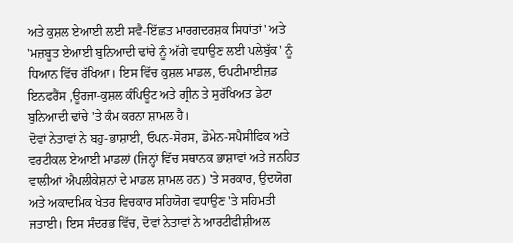ਅਤੇ ਕੁਸ਼ਲ ਏਆਈ ਲਈ ਸਵੈ-ਇੱਛਤ ਮਾਰਗਦਰਸ਼ਕ ਸਿਧਾਂਤਾਂ' ਅਤੇ 'ਮਜ਼ਬੂਤ ਏਆਈ ਬੁਨਿਆਦੀ ਢਾਂਚੇ ਨੂੰ ਅੱਗੇ ਵਧਾਉਣ ਲਈ ਪਲੇਬੁੱਕ' ਨੂੰ ਧਿਆਨ ਵਿੱਚ ਰੱਖਿਆ। ਇਸ ਵਿੱਚ ਕੁਸ਼ਲ ਮਾਡਲ, ਓਪਟੀਮਾਈਜ਼ਡ ਇਨਫਰੈਂਸ ,ਊਰਜਾ-ਕੁਸ਼ਲ ਕੰਪਿਊਟ ਅਤੇ ਗ੍ਰੀਨ ਤੇ ਸੁਰੱਖਿਅਤ ਡੇਟਾ ਬੁਨਿਆਦੀ ਢਾਂਚੇ 'ਤੇ ਕੰਮ ਕਰਨਾ ਸ਼ਾਮਲ ਹੈ।
ਦੋਵਾਂ ਨੇਤਾਵਾਂ ਨੇ ਬਹੁ-ਭਾਸ਼ਾਈ, ਓਪਨ-ਸੋਰਸ, ਡੋਮੇਨ-ਸਪੈਸੀਫਿਕ ਅਤੇ ਵਰਟੀਕਲ ਏਆਈ ਮਾਡਲਾਂ (ਜਿਨ੍ਹਾਂ ਵਿੱਚ ਸਥਾਨਕ ਭਾਸ਼ਾਵਾਂ ਅਤੇ ਜਨਹਿਤ ਵਾਲੀਆਂ ਐਪਲੀਕੇਸ਼ਨਾਂ ਦੇ ਮਾਡਲ ਸ਼ਾਮਲ ਹਨ) 'ਤੇ ਸਰਕਾਰ, ਉਦਯੋਗ ਅਤੇ ਅਕਾਦਮਿਕ ਖੇਤਰ ਵਿਚਕਾਰ ਸਹਿਯੋਗ ਵਧਾਉਣ 'ਤੇ ਸਹਿਮਤੀ ਜਤਾਈ। ਇਸ ਸੰਦਰਭ ਵਿੱਚ, ਦੋਵਾਂ ਨੇਤਾਵਾਂ ਨੇ ਆਰਟੀਫੀਸ਼ੀਅਲ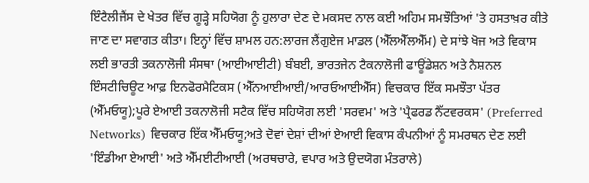ਇੰਟੈਲੀਜੈਂਸ ਦੇ ਖੇਤਰ ਵਿੱਚ ਗੂੜ੍ਹੇ ਸਹਿਯੋਗ ਨੂੰ ਹੁਲਾਰਾ ਦੇਣ ਦੇ ਮਕਸਦ ਨਾਲ ਕਈ ਅਹਿਮ ਸਮਝੌਤਿਆਂ 'ਤੇ ਹਸਤਾਖ਼ਰ ਕੀਤੇ ਜਾਣ ਦਾ ਸਵਾਗਤ ਕੀਤਾ। ਇਨ੍ਹਾਂ ਵਿੱਚ ਸ਼ਾਮਲ ਹਨ:ਲਾਰਜ ਲੈਂਗੁਏਜ ਮਾਡਲ (ਐੱਲਐੱਲਐੱਮ) ਦੇ ਸਾਂਝੇ ਖੋਜ ਅਤੇ ਵਿਕਾਸ ਲਈ ਭਾਰਤੀ ਤਕਨਾਲੋਜੀ ਸੰਸਥਾ (ਆਈਆਈਟੀ) ਬੰਬਈ, ਭਾਰਤਜੇਨ ਟੈਕਨਾਲੋਜੀ ਫਾਊਂਡੇਸ਼ਨ ਅਤੇ ਨੈਸ਼ਨਲ ਇੰਸਟੀਚਿਊਟ ਆਫ਼ ਇਨਫੋਰਮੈਟਿਕਸ (ਐੱਨਆਈਆਈ/ਆਰਓਆਈਐੱਸ) ਵਿਚਕਾਰ ਇੱਕ ਸਮਝੌਤਾ ਪੱਤਰ (ਐੱਮਓਯੂ);ਪੂਰੇ ਏਆਈ ਤਕਨਾਲੋਜੀ ਸਟੈਕ ਵਿੱਚ ਸਹਿਯੋਗ ਲਈ 'ਸਰਵਮ' ਅਤੇ 'ਪ੍ਰੈਫਰਡ ਨੈੱਟਵਰਕਸ' (Preferred Networks) ਵਿਚਕਾਰ ਇੱਕ ਐੱਮਓਯੂ;ਅਤੇ ਦੋਵਾਂ ਦੇਸ਼ਾਂ ਦੀਆਂ ਏਆਈ ਵਿਕਾਸ ਕੰਪਨੀਆਂ ਨੂੰ ਸਮਰਥਨ ਦੇਣ ਲਈ 'ਇੰਡੀਆ ਏਆਈ' ਅਤੇ ਐੱਮਈਟੀਆਈ (ਅਰਥਚਾਰੇ, ਵਪਾਰ ਅਤੇ ਉਦਯੋਗ ਮੰਤਰਾਲੇ)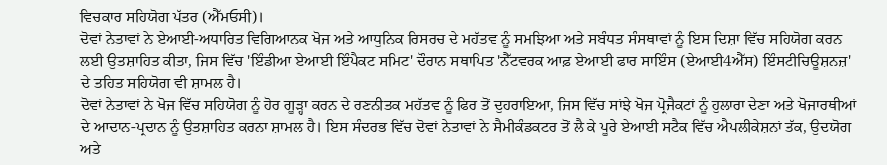ਵਿਚਕਾਰ ਸਹਿਯੋਗ ਪੱਤਰ (ਐੱਮਓਸੀ)।
ਦੋਵਾਂ ਨੇਤਾਵਾਂ ਨੇ ਏਆਈ-ਅਧਾਰਿਤ ਵਿਗਿਆਨਕ ਖੋਜ ਅਤੇ ਆਧੁਨਿਕ ਰਿਸਰਚ ਦੇ ਮਹੱਤਵ ਨੂੰ ਸਮਝਿਆ ਅਤੇ ਸਬੰਧਤ ਸੰਸਥਾਵਾਂ ਨੂੰ ਇਸ ਦਿਸ਼ਾ ਵਿੱਚ ਸਹਿਯੋਗ ਕਰਨ ਲਈ ਉਤਸ਼ਾਹਿਤ ਕੀਤਾ, ਜਿਸ ਵਿੱਚ 'ਇੰਡੀਆ ਏਆਈ ਇੰਪੈਕਟ ਸਮਿਟ' ਦੌਰਾਨ ਸਥਾਪਿਤ 'ਨੈੱਟਵਰਕ ਆਫ਼ ਏਆਈ ਫਾਰ ਸਾਇੰਸ (ਏਆਈ4ਐੱਸ) ਇੰਸਟੀਚਿਊਸ਼ਨਜ਼' ਦੇ ਤਹਿਤ ਸਹਿਯੋਗ ਵੀ ਸ਼ਾਮਲ ਹੈ।
ਦੋਵਾਂ ਨੇਤਾਵਾਂ ਨੇ ਖੋਜ ਵਿੱਚ ਸਹਿਯੋਗ ਨੂੰ ਹੋਰ ਗੂੜ੍ਹਾ ਕਰਨ ਦੇ ਰਣਨੀਤਕ ਮਹੱਤਵ ਨੂੰ ਫਿਰ ਤੋਂ ਦੁਹਰਾਇਆ, ਜਿਸ ਵਿੱਚ ਸਾਂਝੇ ਖੋਜ ਪ੍ਰੋਜੈਕਟਾਂ ਨੂੰ ਹੁਲਾਰਾ ਦੇਣਾ ਅਤੇ ਖੋਜਾਰਥੀਆਂ ਦੇ ਆਦਾਨ-ਪ੍ਰਦਾਨ ਨੂੰ ਉਤਸ਼ਾਹਿਤ ਕਰਨਾ ਸ਼ਾਮਲ ਹੈ। ਇਸ ਸੰਦਰਭ ਵਿੱਚ ਦੋਵਾਂ ਨੇਤਾਵਾਂ ਨੇ ਸੈਮੀਕੰਡਕਟਰ ਤੋਂ ਲੈ ਕੇ ਪੂਰੇ ਏਆਈ ਸਟੈਕ ਵਿੱਚ ਐਪਲੀਕੇਸ਼ਨਾਂ ਤੱਕ, ਉਦਯੋਗ ਅਤੇ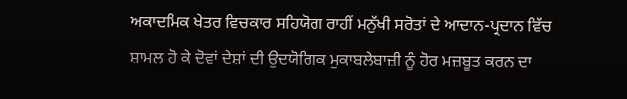ਅਕਾਦਮਿਕ ਖੇਤਰ ਵਿਚਕਾਰ ਸਹਿਯੋਗ ਰਾਹੀਂ ਮਨੁੱਖੀ ਸਰੋਤਾਂ ਦੇ ਆਦਾਨ-ਪ੍ਰਦਾਨ ਵਿੱਚ ਸ਼ਾਮਲ ਹੋ ਕੇ ਦੋਵਾਂ ਦੇਸ਼ਾਂ ਦੀ ਉਦਯੋਗਿਕ ਮੁਕਾਬਲੇਬਾਜ਼ੀ ਨੂੰ ਹੋਰ ਮਜ਼ਬੂਤ ਕਰਨ ਦਾ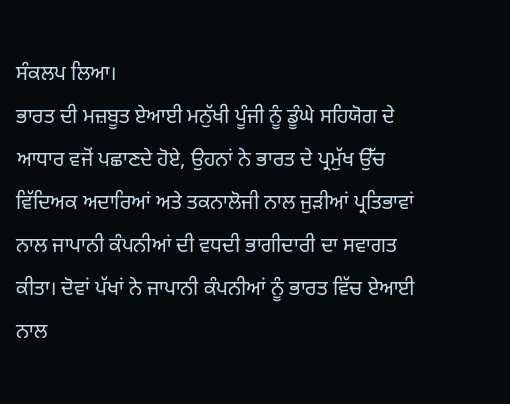ਸੰਕਲਪ ਲਿਆ।
ਭਾਰਤ ਦੀ ਮਜ਼ਬੂਤ ਏਆਈ ਮਨੁੱਖੀ ਪੂੰਜੀ ਨੂੰ ਡੂੰਘੇ ਸਹਿਯੋਗ ਦੇ ਆਧਾਰ ਵਜੋਂ ਪਛਾਣਦੇ ਹੋਏ, ਉਹਨਾਂ ਨੇ ਭਾਰਤ ਦੇ ਪ੍ਰਮੁੱਖ ਉੱਚ ਵਿੱਦਿਅਕ ਅਦਾਰਿਆਂ ਅਤੇ ਤਕਨਾਲੋਜੀ ਨਾਲ ਜੁੜੀਆਂ ਪ੍ਰਤਿਭਾਵਾਂ ਨਾਲ ਜਾਪਾਨੀ ਕੰਪਨੀਆਂ ਦੀ ਵਧਦੀ ਭਾਗੀਦਾਰੀ ਦਾ ਸਵਾਗਤ ਕੀਤਾ। ਦੋਵਾਂ ਪੱਖਾਂ ਨੇ ਜਾਪਾਨੀ ਕੰਪਨੀਆਂ ਨੂੰ ਭਾਰਤ ਵਿੱਚ ਏਆਈ ਨਾਲ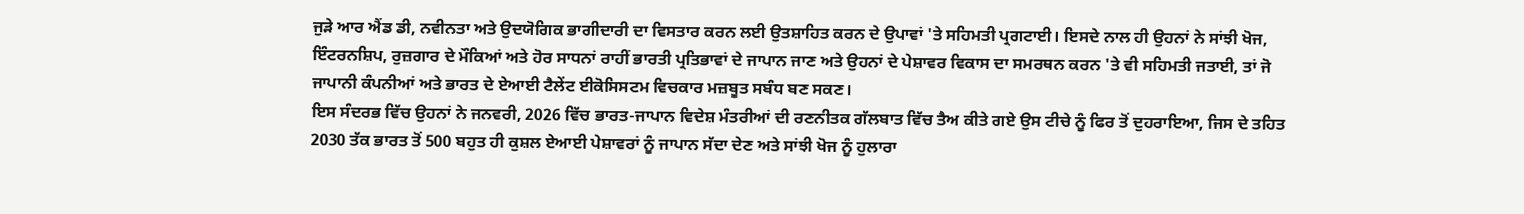ਜੁੜੇ ਆਰ ਐਂਡ ਡੀ, ਨਵੀਨਤਾ ਅਤੇ ਉਦਯੋਗਿਕ ਭਾਗੀਦਾਰੀ ਦਾ ਵਿਸਤਾਰ ਕਰਨ ਲਈ ਉਤਸ਼ਾਹਿਤ ਕਰਨ ਦੇ ਉਪਾਵਾਂ 'ਤੇ ਸਹਿਮਤੀ ਪ੍ਰਗਟਾਈ। ਇਸਦੇ ਨਾਲ ਹੀ ਉਹਨਾਂ ਨੇ ਸਾਂਝੀ ਖੋਜ, ਇੰਟਰਨਸ਼ਿਪ, ਰੁਜ਼ਗਾਰ ਦੇ ਮੌਕਿਆਂ ਅਤੇ ਹੋਰ ਸਾਧਨਾਂ ਰਾਹੀਂ ਭਾਰਤੀ ਪ੍ਰਤਿਭਾਵਾਂ ਦੇ ਜਾਪਾਨ ਜਾਣ ਅਤੇ ਉਹਨਾਂ ਦੇ ਪੇਸ਼ਾਵਰ ਵਿਕਾਸ ਦਾ ਸਮਰਥਨ ਕਰਨ 'ਤੇ ਵੀ ਸਹਿਮਤੀ ਜਤਾਈ, ਤਾਂ ਜੋ ਜਾਪਾਨੀ ਕੰਪਨੀਆਂ ਅਤੇ ਭਾਰਤ ਦੇ ਏਆਈ ਟੈਲੇਂਟ ਈਕੋਸਿਸਟਮ ਵਿਚਕਾਰ ਮਜ਼ਬੂਤ ਸਬੰਧ ਬਣ ਸਕਣ।
ਇਸ ਸੰਦਰਭ ਵਿੱਚ ਉਹਨਾਂ ਨੇ ਜਨਵਰੀ, 2026 ਵਿੱਚ ਭਾਰਤ-ਜਾਪਾਨ ਵਿਦੇਸ਼ ਮੰਤਰੀਆਂ ਦੀ ਰਣਨੀਤਕ ਗੱਲਬਾਤ ਵਿੱਚ ਤੈਅ ਕੀਤੇ ਗਏ ਉਸ ਟੀਚੇ ਨੂੰ ਫਿਰ ਤੋਂ ਦੁਹਰਾਇਆ, ਜਿਸ ਦੇ ਤਹਿਤ 2030 ਤੱਕ ਭਾਰਤ ਤੋਂ 500 ਬਹੁਤ ਹੀ ਕੁਸ਼ਲ ਏਆਈ ਪੇਸ਼ਾਵਰਾਂ ਨੂੰ ਜਾਪਾਨ ਸੱਦਾ ਦੇਣ ਅਤੇ ਸਾਂਝੀ ਖੋਜ ਨੂੰ ਹੁਲਾਰਾ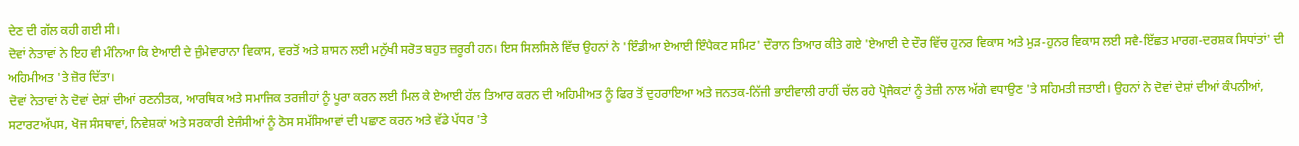ਦੇਣ ਦੀ ਗੱਲ ਕਹੀ ਗਈ ਸੀ।
ਦੋਵਾਂ ਨੇਤਾਵਾਂ ਨੇ ਇਹ ਵੀ ਮੰਨਿਆ ਕਿ ਏਆਈ ਦੇ ਜ਼ੁੰਮੇਵਾਰਾਨਾ ਵਿਕਾਸ, ਵਰਤੋਂ ਅਤੇ ਸ਼ਾਸਨ ਲਈ ਮਨੁੱਖੀ ਸਰੋਤ ਬਹੁਤ ਜ਼ਰੂਰੀ ਹਨ। ਇਸ ਸਿਲਸਿਲੇ ਵਿੱਚ ਉਹਨਾਂ ਨੇ 'ਇੰਡੀਆ ਏਆਈ ਇੰਪੈਕਟ ਸਮਿਟ' ਦੌਰਾਨ ਤਿਆਰ ਕੀਤੇ ਗਏ 'ਏਆਈ ਦੇ ਦੌਰ ਵਿੱਚ ਹੁਨਰ ਵਿਕਾਸ ਅਤੇ ਮੁੜ-ਹੁਨਰ ਵਿਕਾਸ ਲਈ ਸਵੈ-ਇੱਛਤ ਮਾਰਗ-ਦਰਸ਼ਕ ਸਿਧਾਂਤਾਂ' ਦੀ ਅਹਿਮੀਅਤ 'ਤੇ ਜ਼ੋਰ ਦਿੱਤਾ।
ਦੋਵਾਂ ਨੇਤਾਵਾਂ ਨੇ ਦੋਵਾਂ ਦੇਸ਼ਾਂ ਦੀਆਂ ਰਣਨੀਤਕ, ਆਰਥਿਕ ਅਤੇ ਸਮਾਜਿਕ ਤਰਜੀਹਾਂ ਨੂੰ ਪੂਰਾ ਕਰਨ ਲਈ ਮਿਲ ਕੇ ਏਆਈ ਹੱਲ ਤਿਆਰ ਕਰਨ ਦੀ ਅਹਿਮੀਅਤ ਨੂੰ ਫਿਰ ਤੋਂ ਦੁਹਰਾਇਆ ਅਤੇ ਜਨਤਕ-ਨਿੱਜੀ ਭਾਈਵਾਲੀ ਰਾਹੀਂ ਚੱਲ ਰਹੇ ਪ੍ਰੋਜੈਕਟਾਂ ਨੂੰ ਤੇਜ਼ੀ ਨਾਲ ਅੱਗੇ ਵਧਾਉਣ 'ਤੇ ਸਹਿਮਤੀ ਜਤਾਈ। ਉਹਨਾਂ ਨੇ ਦੋਵਾਂ ਦੇਸ਼ਾਂ ਦੀਆਂ ਕੰਪਨੀਆਂ, ਸਟਾਰਟਅੱਪਸ, ਖੋਜ ਸੰਸਥਾਵਾਂ, ਨਿਵੇਸ਼ਕਾਂ ਅਤੇ ਸਰਕਾਰੀ ਏਜੰਸੀਆਂ ਨੂੰ ਠੋਸ ਸਮੱਸਿਆਵਾਂ ਦੀ ਪਛਾਣ ਕਰਨ ਅਤੇ ਵੱਡੇ ਪੱਧਰ 'ਤੇ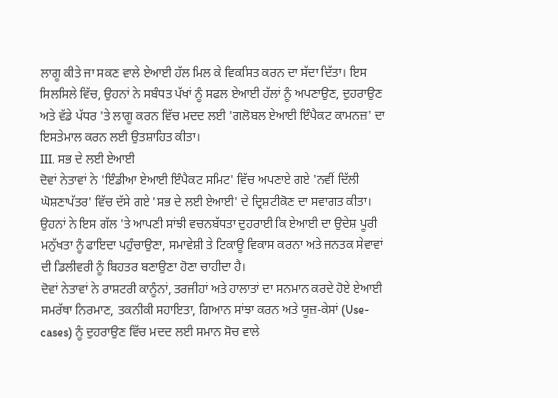ਲਾਗੂ ਕੀਤੇ ਜਾ ਸਕਣ ਵਾਲੇ ਏਆਈ ਹੱਲ ਮਿਲ ਕੇ ਵਿਕਸਿਤ ਕਰਨ ਦਾ ਸੱਦਾ ਦਿੱਤਾ। ਇਸ ਸਿਲਸਿਲੇ ਵਿੱਚ, ਉਹਨਾਂ ਨੇ ਸਬੰਧਤ ਪੱਖਾਂ ਨੂੰ ਸਫਲ ਏਆਈ ਹੱਲਾਂ ਨੂੰ ਅਪਣਾਉਣ, ਦੁਹਰਾਉਣ ਅਤੇ ਵੱਡੇ ਪੱਧਰ 'ਤੇ ਲਾਗੂ ਕਰਨ ਵਿੱਚ ਮਦਦ ਲਈ 'ਗਲੋਬਲ ਏਆਈ ਇੰਪੈਕਟ ਕਾਮਨਜ਼' ਦਾ ਇਸਤੇਮਾਲ ਕਰਨ ਲਈ ਉਤਸ਼ਾਹਿਤ ਕੀਤਾ।
III. ਸਭ ਦੇ ਲਈ ਏਆਈ
ਦੋਵਾਂ ਨੇਤਾਵਾਂ ਨੇ 'ਇੰਡੀਆ ਏਆਈ ਇੰਪੈਕਟ ਸਮਿਟ' ਵਿੱਚ ਅਪਣਾਏ ਗਏ 'ਨਵੀਂ ਦਿੱਲੀ ਘੋਸ਼ਣਾਪੱਤਰ' ਵਿੱਚ ਦੱਸੇ ਗਏ 'ਸਭ ਦੇ ਲਈ ਏਆਈ' ਦੇ ਦ੍ਰਿਸ਼ਟੀਕੋਣ ਦਾ ਸਵਾਗਤ ਕੀਤਾ। ਉਹਨਾਂ ਨੇ ਇਸ ਗੱਲ 'ਤੇ ਆਪਣੀ ਸਾਂਝੀ ਵਚਨਬੱਧਤਾ ਦੁਹਰਾਈ ਕਿ ਏਆਈ ਦਾ ਉਦੇਸ਼ ਪੂਰੀ ਮਨੁੱਖਤਾ ਨੂੰ ਫਾਇਦਾ ਪਹੁੰਚਾਉਣਾ, ਸਮਾਵੇਸ਼ੀ ਤੇ ਟਿਕਾਊ ਵਿਕਾਸ ਕਰਨਾ ਅਤੇ ਜਨਤਕ ਸੇਵਾਵਾਂ ਦੀ ਡਿਲੀਵਰੀ ਨੂੰ ਬਿਹਤਰ ਬਣਾਉਣਾ ਹੋਣਾ ਚਾਹੀਦਾ ਹੈ।
ਦੋਵਾਂ ਨੇਤਾਵਾਂ ਨੇ ਰਾਸ਼ਟਰੀ ਕਾਨੂੰਨਾਂ, ਤਰਜੀਹਾਂ ਅਤੇ ਹਾਲਾਤਾਂ ਦਾ ਸਨਮਾਨ ਕਰਦੇ ਹੋਏ ਏਆਈ ਸਮਰੱਥਾ ਨਿਰਮਾਣ, ਤਕਨੀਕੀ ਸਹਾਇਤਾ, ਗਿਆਨ ਸਾਂਝਾ ਕਰਨ ਅਤੇ ਯੂਜ਼-ਕੇਸਾਂ (Use-cases) ਨੂੰ ਦੁਹਰਾਉਣ ਵਿੱਚ ਮਦਦ ਲਈ ਸਮਾਨ ਸੋਚ ਵਾਲੇ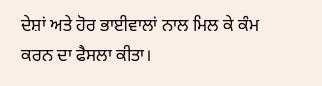ਦੇਸ਼ਾਂ ਅਤੇ ਹੋਰ ਭਾਈਵਾਲਾਂ ਨਾਲ ਮਿਲ ਕੇ ਕੰਮ ਕਰਨ ਦਾ ਫੈਸਲਾ ਕੀਤਾ।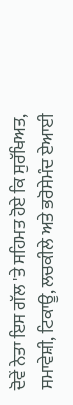ਦੋਵੇਂ ਨੇਤਾ ਇਸ ਗੱਲ 'ਤੇ ਸਹਿਮਤ ਹੋਏ ਕਿ ਸੁਰੱਖਿਅਤ, ਸਮਾਵੇਸ਼ੀ, ਟਿਕਾਊ, ਲਚਕੀਲੇ ਅਤੇ ਭਰੋਸੇਮੰਦ ਏਆਈ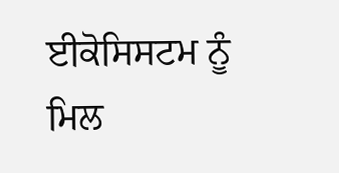ਈਕੋਸਿਸਟਮ ਨੂੰ ਮਿਲ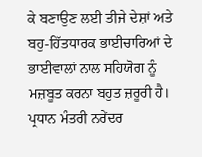ਕੇ ਬਣਾਉਣ ਲਈ ਤੀਜੇ ਦੇਸ਼ਾਂ ਅਤੇ ਬਹੁ-ਹਿੱਤਧਾਰਕ ਭਾਈਚਾਰਿਆਂ ਦੇ ਭਾਈਵਾਲਾਂ ਨਾਲ ਸਹਿਯੋਗ ਨੂੰ ਮਜ਼ਬੂਤ ਕਰਨਾ ਬਹੁਤ ਜ਼ਰੂਰੀ ਹੈ।
ਪ੍ਰਧਾਨ ਮੰਤਰੀ ਨਰੇਂਦਰ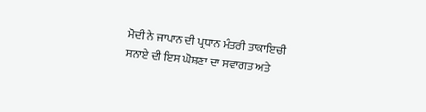ਮੋਦੀ ਨੇ ਜਾਪਾਨ ਦੀ ਪ੍ਰਧਾਨ ਮੰਤਰੀ ਤਾਕਾਇਚੀ ਸਨਾਏ ਦੀ ਇਸ ਘੋਸ਼ਣਾ ਦਾ ਸਵਾਗਤ ਅਤੇ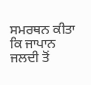ਸਮਰਥਨ ਕੀਤਾ ਕਿ ਜਾਪਾਨ ਜਲਦੀ ਤੋਂ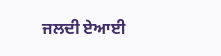ਜਲਦੀ ਏਆਈ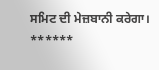ਸਮਿਟ ਦੀ ਮੇਜ਼ਬਾਨੀ ਕਰੇਗਾ।
******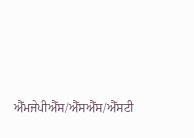ਐੱਮਜੇਪੀਐੱਸ/ਐੱਸਐੱਸ/ਐੱਸਟੀ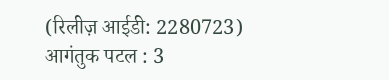(रिलीज़ आईडी: 2280723)
आगंतुक पटल : 3